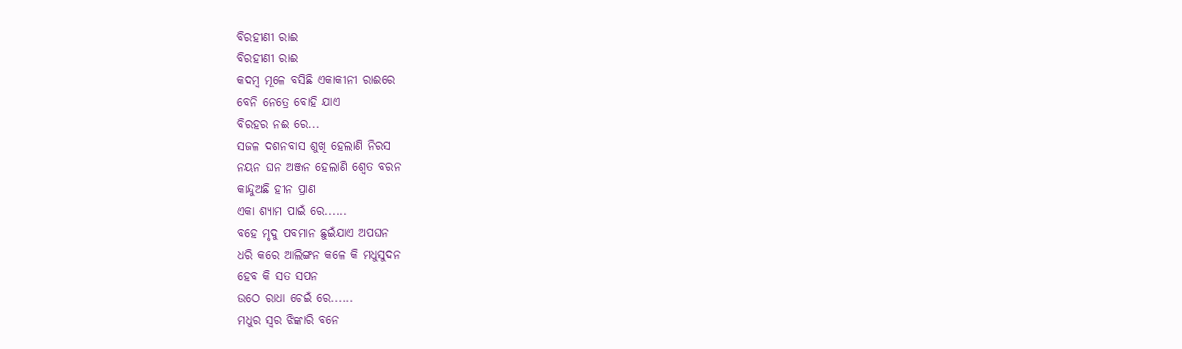ବିରହୀଣୀ ରାଈ
ବିରହୀଣୀ ରାଈ
କଦମ୍ବ ମୂଳେ ବସିଛି ଏକାକୀନୀ ରାଈରେ
ବେନି ନେତ୍ରେ ବୋହି ଯାଏ
ବିରହର ନଈ ରେ...
ସଜଳ ଦଶନବାସ ଶୁଖି ହେଲାଣି ନିରସ
ନୟନ ଘନ ଅଞ୍ଜନ ହେଲାଣି ଶ୍ୱେତ ବରନ
କାନ୍ଦୁଅଛି ହୀନ ପ୍ରାଣ
ଏକା ଶ୍ୟାମ ପାଇଁ ରେ......
ବହେ ମୃଦୁ ପବମାନ ଛୁଇଁଯାଏ ଅପଘନ
ଧରି କରେ ଆଲିଙ୍ଗନ କଳେ କି ମଧୁସୁଦନ
ହେବ କି ସତ ସପନ
ଉଠେ ରାଧା ଚେଇଁ ରେ......
ମଧୁର ସ୍ଵର ଝିଙ୍କାରି ବନେ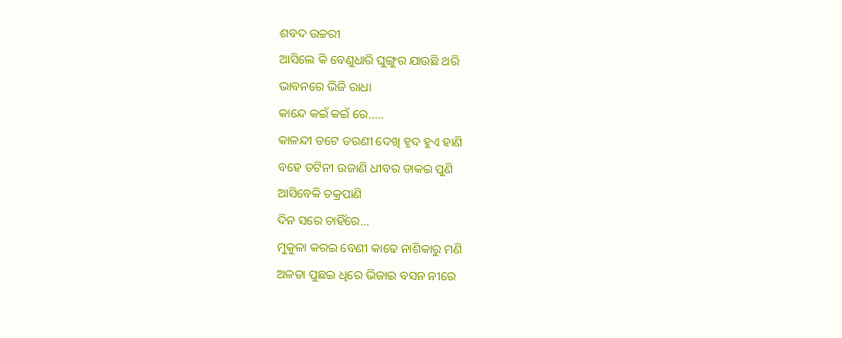ଶବଦ ଉଚ୍ଚରୀ
ଆସିଲେ କି ବେଣୁଧାରି ଘୁଙ୍ଗୁର ଯାଉଛି ଥରି
ଭାବନରେ ଭିଜି ରାଧା
କାନ୍ଦେ କଇଁ କଇଁ ରେ.....
କାଳନ୍ଦୀ ତଟେ ତରଣୀ ଦେଖି ହୃଦ ହୁଏ ହାଣି
ବହେ ତଟିନୀ ଉଜାଣି ଧୀବର ଡାକଇ ପୁଣି
ଆସିବେକି ଚକ୍ରପାଣି
ଦିନ ସରେ ଚାହିଁରେ...
ମୁକୁଳା କରଇ ବେଣୀ କାଢେ ନାଶିକାରୁ ମଣି
ଅଳତା ପୁଛଇ ଧିରେ ଭିଜାଇ ବସନ ନୀରେ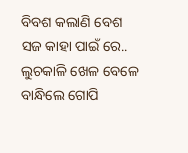ବିବଶ କଲାଣି ବେଶ
ସଜ କାହା ପାଇଁ ରେ..
ଲୁଚକାଳି ଖେଳ ବେଳେ ବାନ୍ଧିଲେ ଗୋପି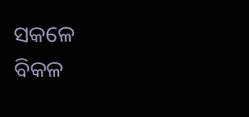ସକଳେ
ବିକଳ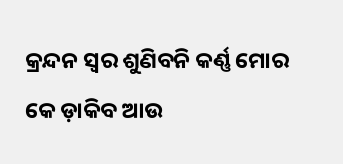କ୍ରନ୍ଦନ ସ୍ୱର ଶୁଣିବନି କର୍ଣ୍ଣ ମୋର
କେ ଡ଼ାକିବ ଆଉ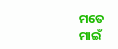ମତେ
ମାଇଁ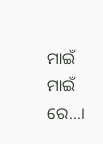ମାଇଁ ମାଇଁ ରେ...।